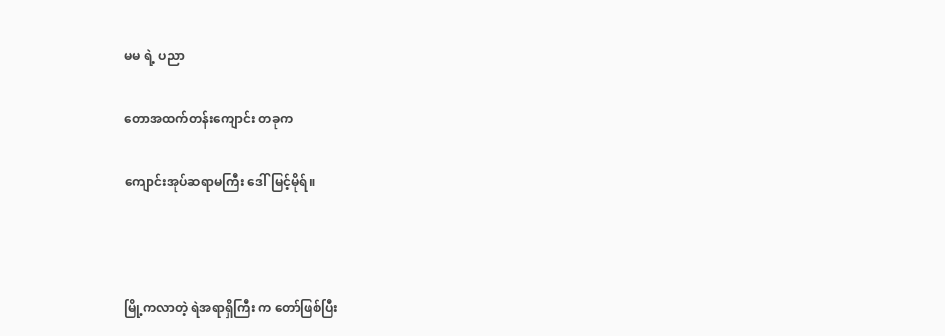မမ ရဲ့ ပညာ

တောအထက်တန်းကျောင်း တခုက

ကျောင်းအုပ်ဆရာမကြီး ဒေါ်မြင့်မိုရ်။



မြို့ကလာတဲ့ ရဲအရာရှိကြီး က တော်ဖြစ်ပြီး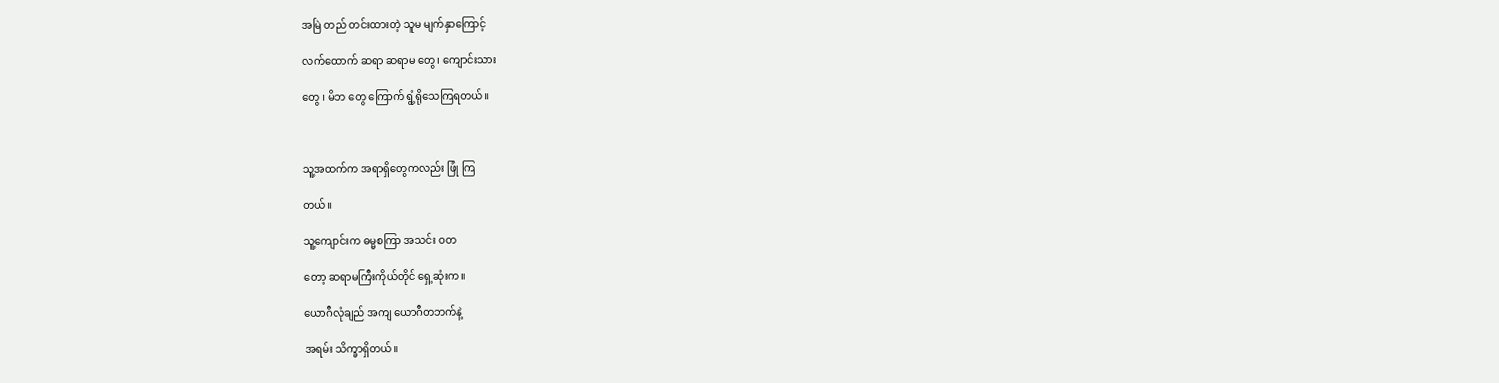အမြဲ တည် တင်းထားတဲ့ သူမ မျက်နှာကြောင့်

လက်ထောက် ဆရာ ဆရာမ တွေ၊ ကျောင်းသား

တွေ ၊ မိဘ တွေ ကြောက် ရွံ့ရိုသေကြရတယ်။



သူ့အထက်က အရာရှိတွေကလည်း ဖြုံ ကြ

တယ်။

သူ့ကျောင်းက ဓမ္မစကြာ အသင်း ဝတ

တော့ ဆရာမကြီးကိုယ်တိုင် ရှေ့ဆုံးက။

ယောဂီလုံချည် အကျ ယောဂီတဘက်နဲ့

အရမ်း သိက္ခာရှိတယ်။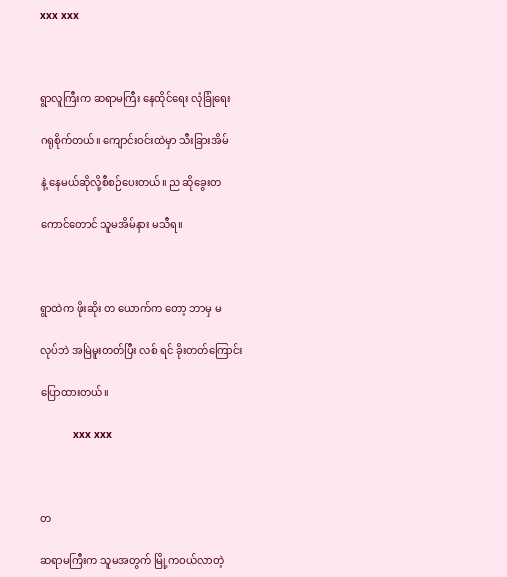xxx xxx



ရွာလူကြီးက ဆရာမကြီး နေထိုင်ရေး လုံခြုံရေး

ဂရုစိုက်တယ်။ ကျောင်းဝင်းထဲမှာ သီးခြားအိမ်

နဲ့ နေမယ်ဆိုလို့စီစဉ်ပေးတယ်။ ည ဆိုခွေးတ

ကောင်တောင် သူမအိမ်နား မသီရ။



ရွာထဲက ဖိုးဆိုး တ ယောက်က တော့ ဘာမှ မ

လုပ်ဘဲ အမြဲမူးတတ်ပြီး လစ် ရင် ခိုးတတ်ကြောင်း

ပြောထားတယ်။

           xxx xxx



တ

ဆရာမကြီးက သူမအတွက် မြို့ကဝယ်လာတဲ့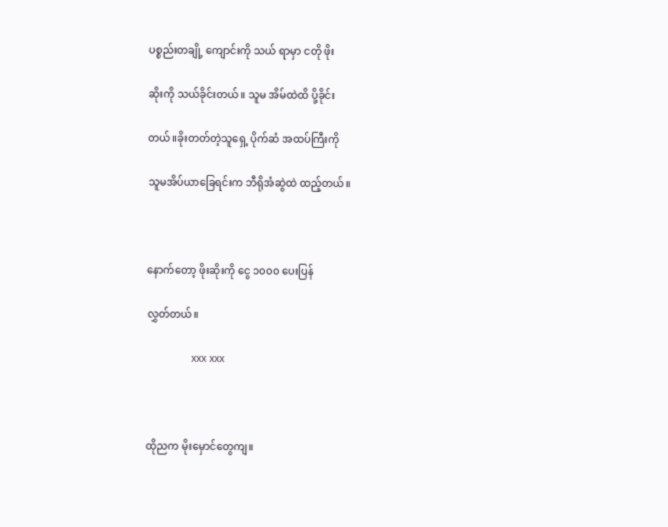ပစ္စည်းတချို့ ကျောင်းကို သယ် ရာမှာ ငတို ဖိုး

ဆိုးကို သယ်ခိုင်းတယ်။ သူမ အိမ်ထဲထိ ပို့ခိုင်း

တယ်။ခိုးတတ်တဲ့သူရှေ့ ပိုက်ဆံ အထပ်ကြီးကို

သူမအိပ်ယာခြေရင်းက ဘီရိုအံဆွဲထဲ ထည့်တယ်။



နောက်တော့ ဖိုးဆိုးကို ငွေ ၁၀၀၀ ပေးပြန်

လွှတ်တယ်။

               xxx xxx



ထိုညက မိုးမှောင်တွေကျ။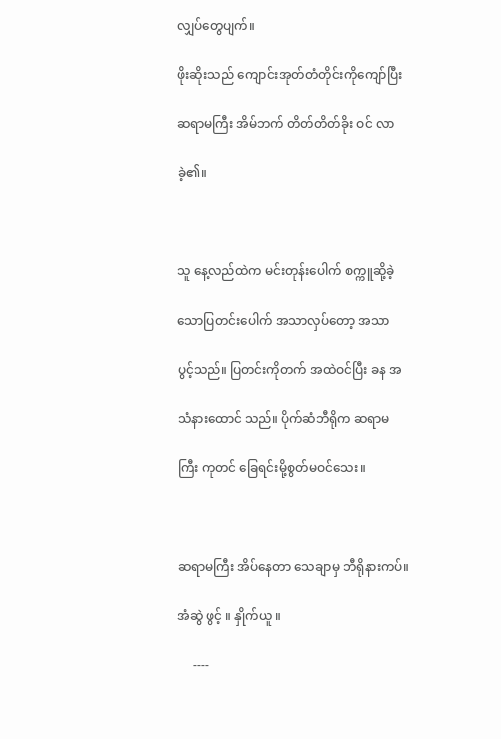လျှပ်တွေပျက်။

ဖိုးဆိုးသည် ကျောင်းအုတ်တံတိုင်းကိုကျော်ပြီး

ဆရာမကြီး အိမ်ဘက် တိတ်တိတ်ခိုး ဝင် လာ

ခဲ့၏။



သူ နေ့လည်ထဲက မင်းတုန်းပေါက် စက္ကူဆို့ခဲ့

သောပြတင်းပေါက် အသာလှပ်တော့ အသာ

ပွင့်သည်။ ပြတင်းကိုတက် အထဲဝင်ပြီး ခန အ

သံနားထောင် သည်။ ပိုက်ဆံဘီရိုက ဆရာမ

ကြီး ကုတင် ခြေရင်းမို့စွတ်မဝင်သေး။



ဆရာမကြီး အိပ်နေတာ သေချာမှ ဘီရိုနားကပ်။

အံဆွဲ ဖွင့် ။ နှိုက်ယူ ။

     ----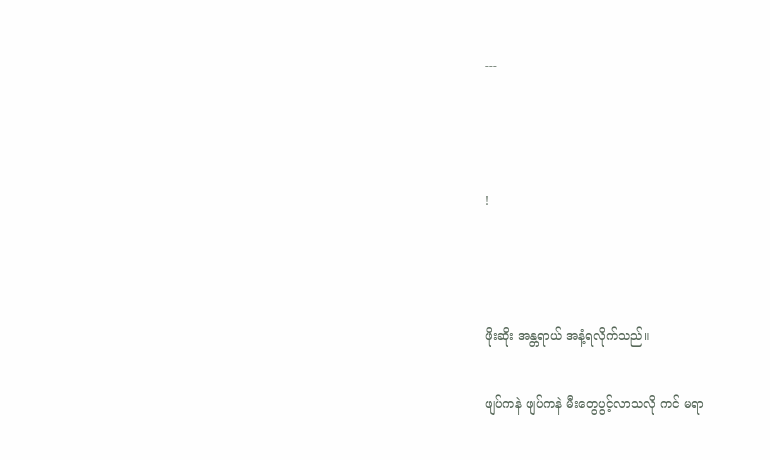---



!



ဖိုးဆိုး အန္တရာယ် အနံ့ရလိုက်သည်။

ဖျပ်ကနဲ ဖျပ်ကနဲ မီးတွေပွင့်လာသလို ကင် မရာ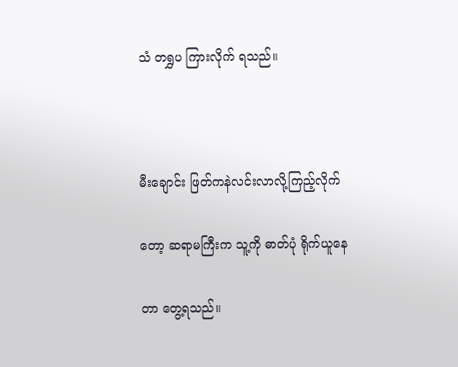သံ တရွှပ ကြားလိုက် ရသည်။



မီးချောင်း ဖြတ်ကနဲလင်းလာလို့ကြည့်လိုက်

တော့ ဆရာမကြီးက သူ့ကို ဓာတ်ပုံ ရိုက်ယူနေ

တာ တွေ့ရသည်။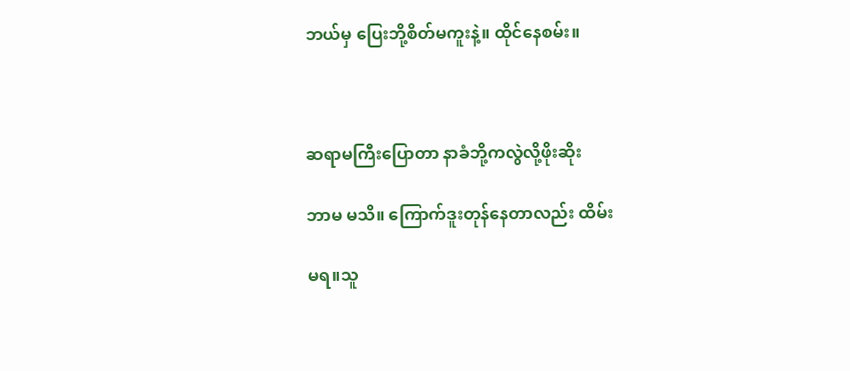ဘယ်မှ ပြေးဘို့စိတ်မကူးနဲ့။ ထိုင်နေစမ်း။



ဆရာမကြီးပြောတာ နာခံဘို့ကလွဲလို့ဖိုးဆိုး

ဘာမ မသိ။ ကြောက်ဒူးတုန်နေတာလည်း ထိမ်း

မရ။သူ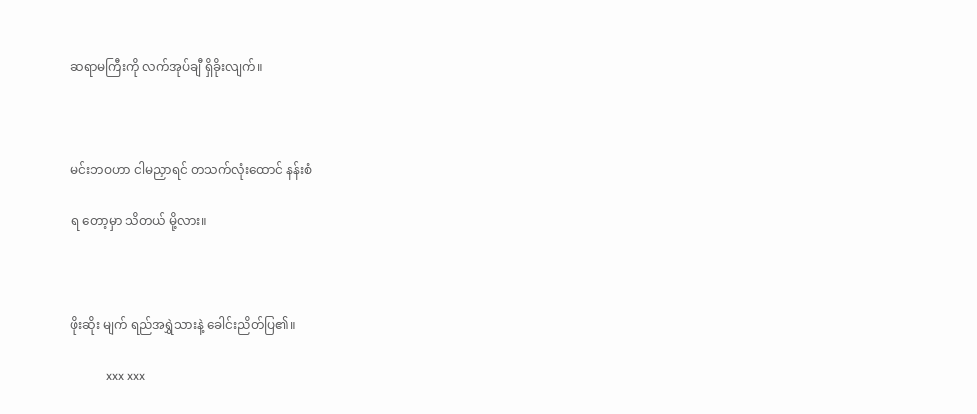ဆရာမကြီးကို လက်အုပ်ချီ ရှိခိုးလျက်။



မင်းဘဝဟာ ငါမညှာရင် တသက်လုံးထောင် နန်းစံ

ရ တော့မှာ သိတယ် မို့လား။



ဖိုးဆိုး မျက် ရည်အရွှဲသားနဲ့ ခေါင်းညိတ်ပြ၏။

            xxx xxx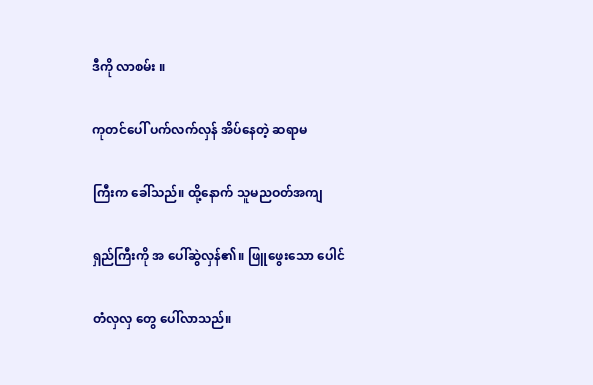ဒီကို လာစမ်း ။

ကုတင်ပေါ် ပက်လက်လှန် အိပ်နေတဲ့ ဆရာမ

ကြီးက ခေါ်သည်။ ထို့နောက် သူမညဝတ်အကျ

ရှည်ကြီးကို အ ပေါ်ဆွဲလှန်၏။ ဖြူဖွေးသော ပေါင်

တံလှလှ တွေ ပေါ်လာသည်။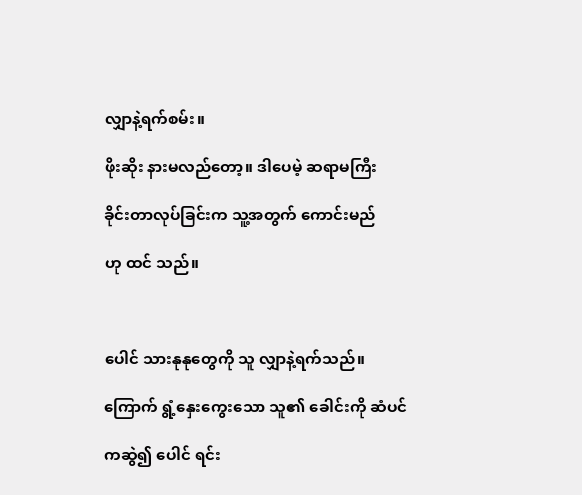လျှာနဲ့ရက်စမ်း။

ဖိုးဆိုး နားမလည်တော့။ ဒါပေမဲ့ ဆရာမကြီး

ခိုင်းတာလုပ်ခြင်းက သူ့အတွက် ကောင်းမည်

ဟု ထင် သည်။



ပေါင် သားနုနုတွေကို သူ လျှာနဲ့ရက်သည်။

ကြောက် ရွံ့နှေးကွေးသော သူ၏ ခေါင်းကို ဆံပင်

ကဆွဲ၍ ပေါင် ရင်း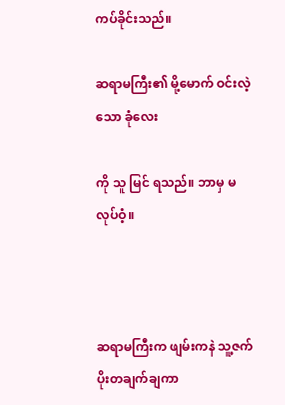ကပ်ခိုင်းသည်။

ဆရာမကြီး၏ မို့မောက် ဝင်းလဲ့သော ခုံလေး

ကို သူ မြင် ရသည်။ ဘာမှ မလုပ်ဝံ့။



ဆရာမကြီးက ဖျမ်းကနဲ သူ့ဇက်ပိုးတချက်ချကာ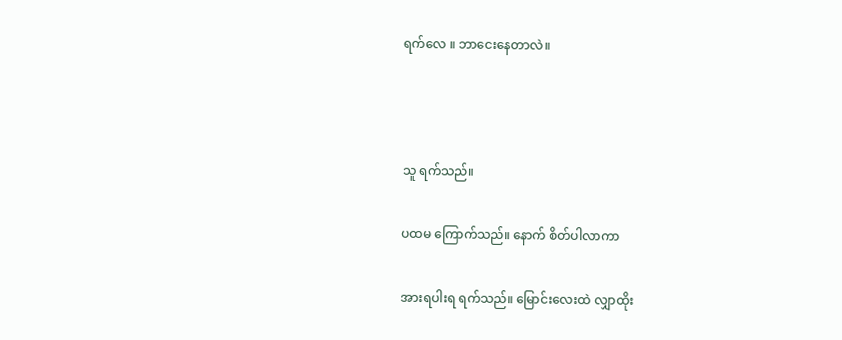ရက်လေ ။ ဘာငေးနေတာလဲ။



သူ ရက်သည်။

ပထမ ကြောက်သည်။ နောက် စိတ်ပါလာကာ

အားရပါးရ ရက်သည်။ မြောင်းလေးထဲ လျှာထိုး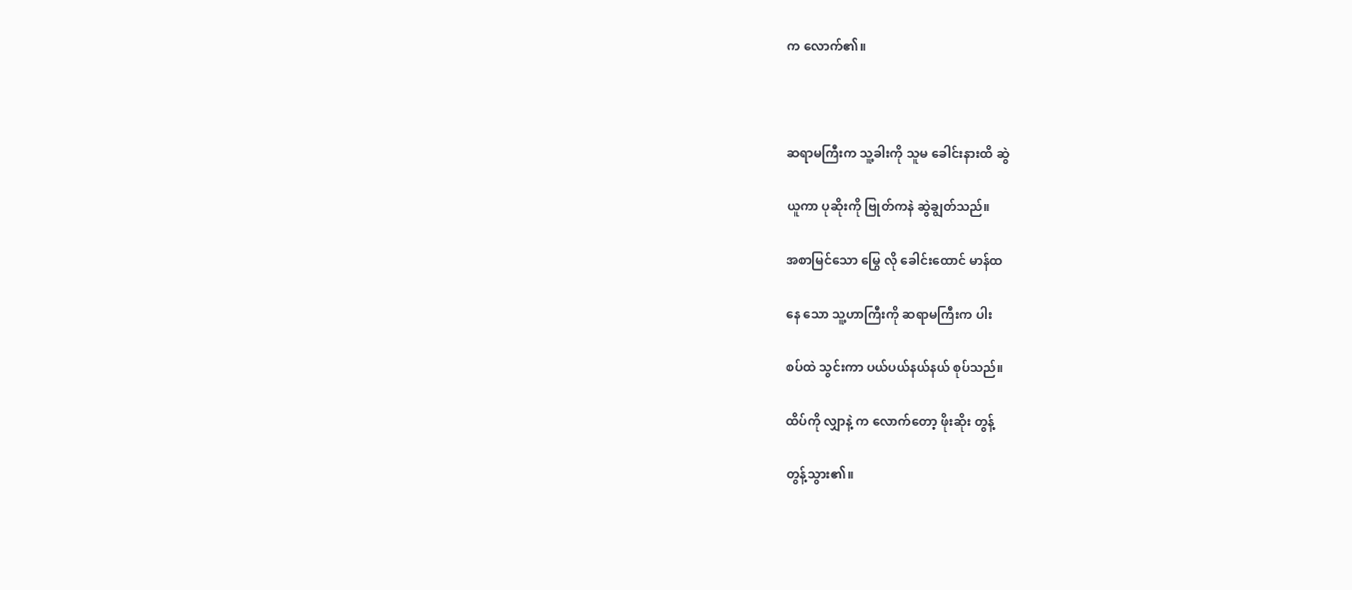က လောက်၏။



ဆရာမကြီးက သူ့ခါးကို သူမ ခေါင်းနားထိ ဆွဲ

ယူကာ ပုဆိုးကို ဗြုတ်ကနဲ ဆွဲချွတ်သည်။

အစာမြင်သော မြွေ လို ခေါင်းထောင် မာန်ထ

နေ သော သူ့ဟာကြီးကို ဆရာမကြီးက ပါး

စပ်ထဲ သွင်းကာ ပယ်ပယ်နယ်နယ် စုပ်သည်။

ထိပ်ကို လျှာနဲ့ က လောက်တော့ ဖိုးဆိုး တွန့်

တွန့်သွား၏။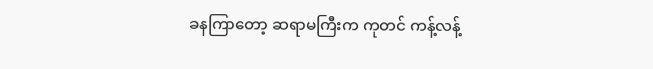ခနကြာတော့ ဆရာမကြီးက ကုတင် ကန့်လန့်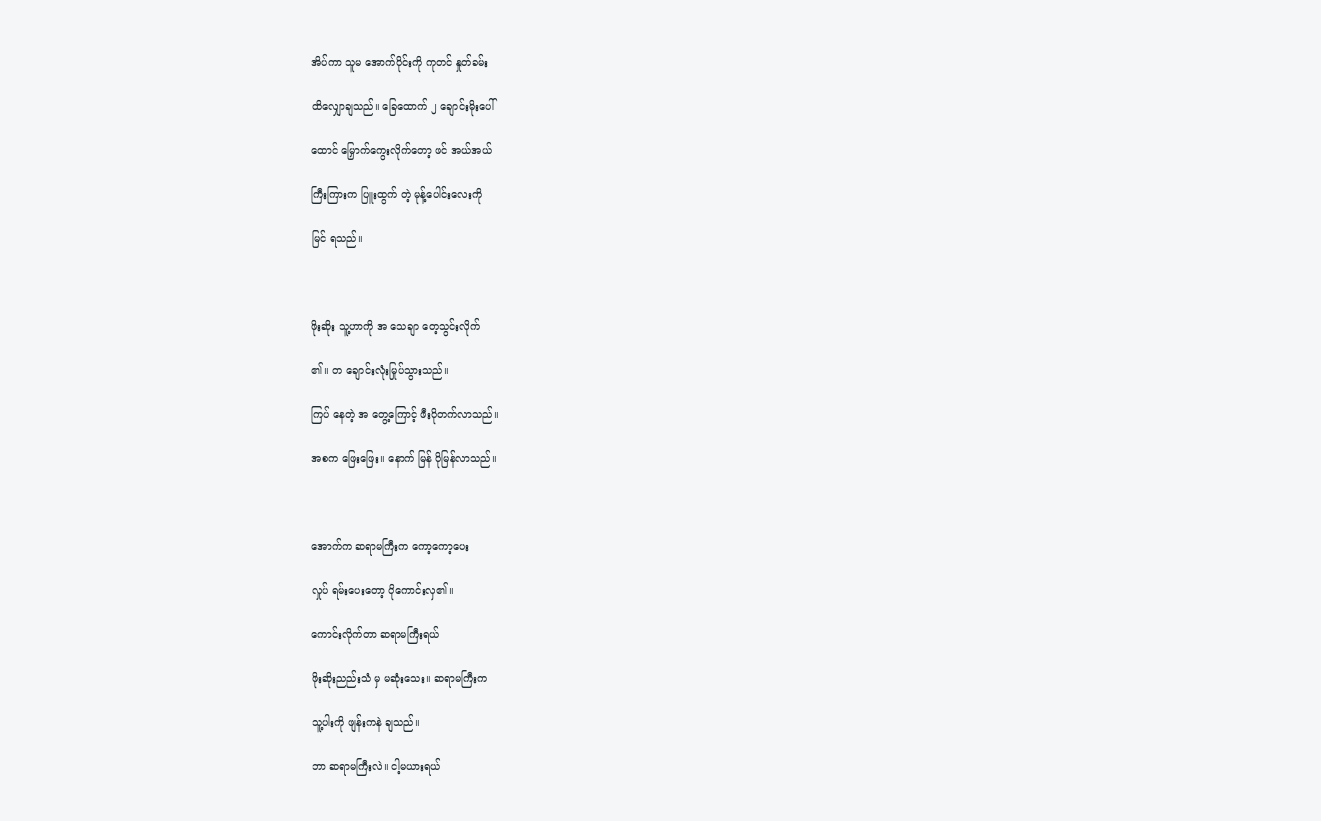အိပ်ကာ သူမ အောက်ပိုင်းကို ကုတင် နှုတ်ခမ်း

ထိလျှောချသည်။ ခြေထောက် ၂ ချောင်းမိုးပေါ်

ထောင် မြှောက်ကွေးလိုက်တော့ ဖင် အယ်အယ်

ကြီးကြားက ပြူးထွက် တဲ့ မုန့်ပေါင်းလေးကို

မြင် ရသည်။



ဖိုးဆိုး သူ့ဟာကို အ သေချာ တေ့သွင်းလိုက်

၏။ တ ချောင်းလုံးမြုပ်သွားသည်။

ကြပ် နေတဲ့ အ တွေ့ကြောင့် ဖီးပိုတက်လာသည်။

အစက ဖြေးဖြေး။ နောက် မြန် ပိုမြန်လာသည်။



အောက်က ဆရာမကြီးက ကော့ကော့ပေး

လှုပ် ရမ်းပေးတော့ ပိုကောင်းလှ၏။

ကောင်းလိုက်တာ ဆရာမကြီးရယ်

ဖိုးဆိုးညည်းသံ မှ မဆုံးသေး။ ဆရာမကြီးက

သူ့ပါးကို ဖျန်းကနဲ ချသည်။

ဘာ ဆရာမကြီးလဲ။ ငါ့မယားရယ်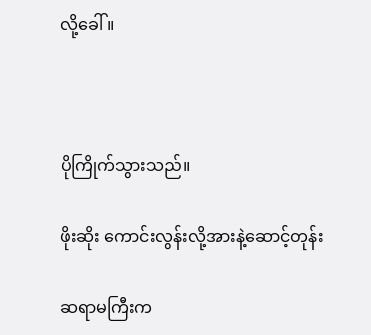လို့ခေါ် ။



ပိုကြိုက်သွားသည်။

ဖိုးဆိုး ကောင်းလွန်းလို့အားနဲ့ဆောင့်တုန်း

ဆရာမကြီးက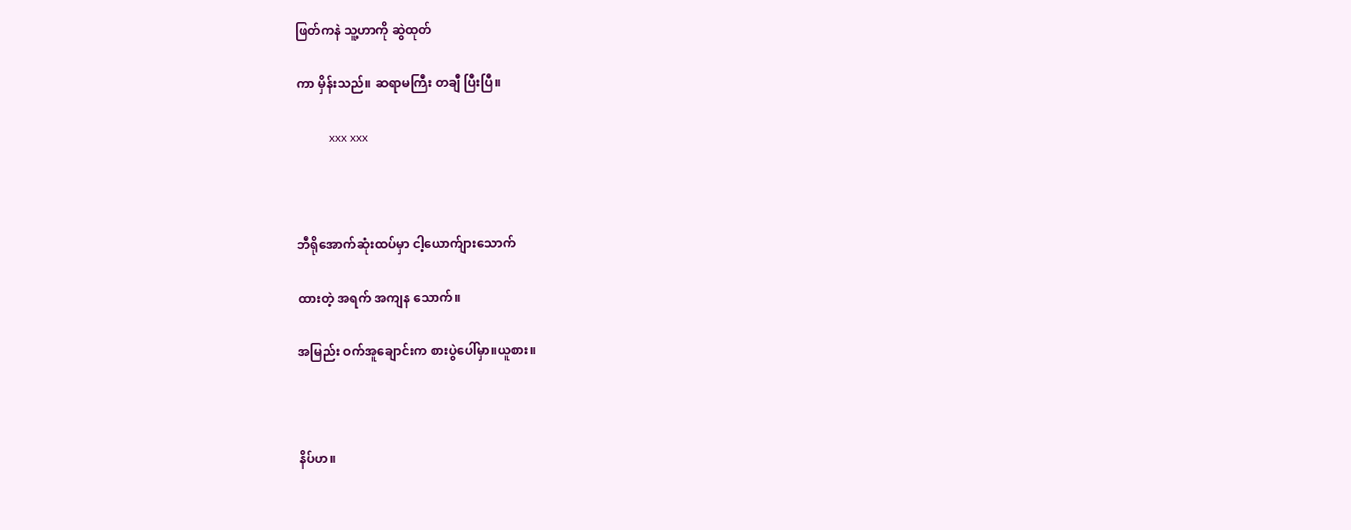ဖြတ်ကနဲ သူ့ဟာကို ဆွဲထုတ်

ကာ မှိန်းသည်။ ဆရာမကြီး တချီ ပြီးပြီ။

           xxx xxx



ဘီရိုအောက်ဆုံးထပ်မှာ ငါ့ယောက်ျားသောက်

ထားတဲ့ အရက် အကျန သောက်။

အမြည်း ဝက်အူချောင်းက စားပွဲပေါ်မှာ။ယူစား။



နိပ်ဟ။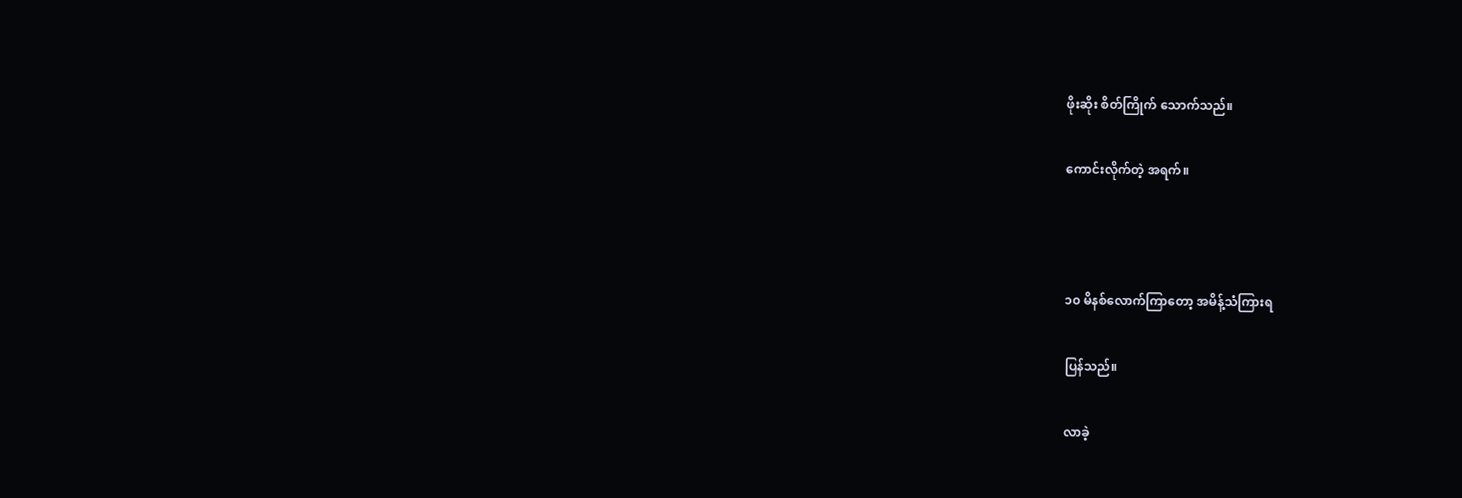ဖိုးဆိုး စိတ်ကြိုက် သောက်သည်။

ကောင်းလိုက်တဲ့ အရက်။



၁၀ မိနစ်လောက်ကြာတော့ အမိန့်သံကြားရ

ပြန်သည်။

လာခဲ့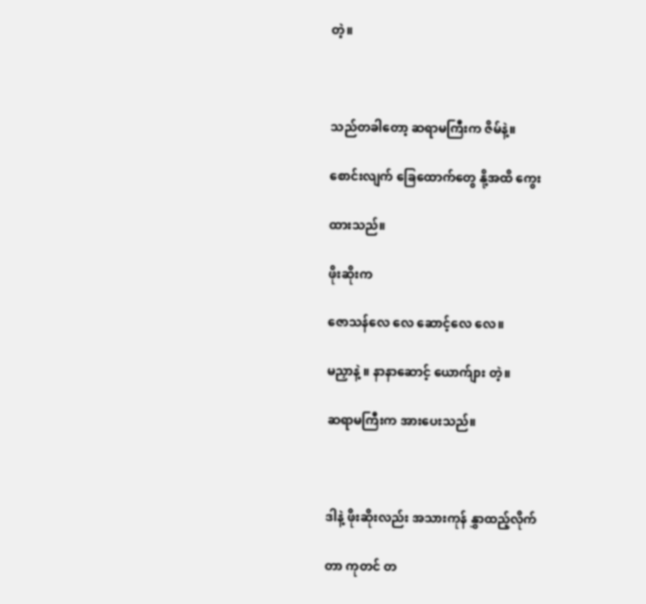တဲ့။



သည်တခါတော့ ဆရာမကြီးက ဇိမ်နဲ့။

စောင်းလျက် ခြေထောက်တွေ နို့အထိ ကွေး

ထားသည်။

ဖိုးဆိုးက

ဇောသန်လေ လေ ဆောင့်လေ လေ။

မညှာနဲ့ ။ နာနာဆောင့် ယောက်ျား တဲ့။

ဆရာမကြီးက အားပေးသည်။



ဒါနဲ့ ဖိုးဆိုးလည်း အသားကုန် နွှာထည့်လိုက်

တာ ကုတင် တ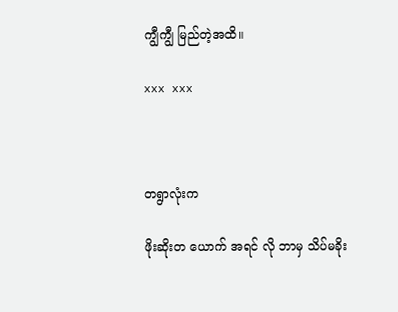ကျွီကျွီ မြည်တဲ့အထိ။

xxx xxx



တရွာလုံးက

ဖိုးဆိုးတ ယောက် အရင် လို ဘာမှ သိပ်မခိုး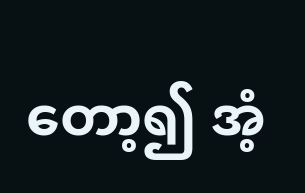တော့၍ အံ့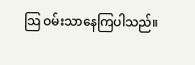သြ ဝမ်းသာနေကြပါသည်။